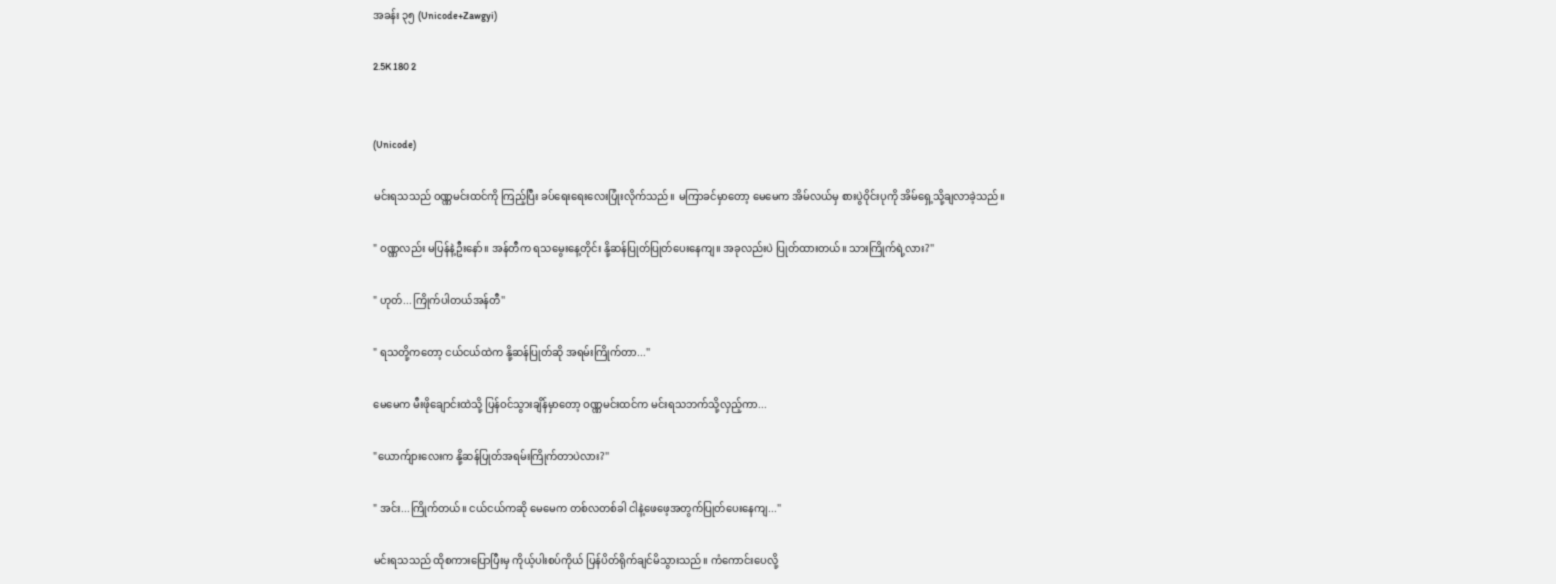အခန်း ၃၅ (Unicode+Zawgyi)

2.5K 180 2


(Unicode)

မင်းရသသည် ဝဏ္ဏမင်းထင်ကို ကြည့်ပြီး ခပ်ရေးရေးလေးပြုံးလိုက်သည်။ မကြာခင်မှာတော့ မေမေက အိမ်လယ်မှ စားပွဲဝိုင်းပုကို အိမ်ရှေ့သို့ချလာခဲ့သည်။

" ဝဏ္ဏလည်း မပြန်နဲ့ဦးနော်။ အန်တီက ရသမွေးနေ့တိုင်း နို့ဆန်ပြုတ်ပြုတ်ပေးနေကျ။ အခုလည်းပဲ ပြုတ်ထားတယ်။ သားကြိုက်ရဲ့လား?''

" ဟုတ်...ကြိုက်ပါတယ်အန်တီ''

" ရသတို့ကတော့ ငယ်ငယ်ထဲက နို့ဆန်ပြုတ်ဆို အရမ်းကြိုက်တာ...''

မေမေက မီးဖိုချောင်းထဲသို့ ပြန်ဝင်သွားချိန်မှာတော့ ဝဏ္ဏမင်းထင်က မင်းရသဘက်သို့လှည့်ကာ...

"ယောက်ျားလေးက နို့ဆန်ပြုတ်အရမ်းကြိုက်တာပဲလား?''

" အင်း...ကြိုက်တယ်။ ငယ်ငယ်ကဆို မေမေက တစ်လတစ်ခါ ငါနဲ့ဖေဖေ့အတွက်ပြုတ်ပေးနေကျ...''

မင်းရသသည် ထိုစကားပြောပြီးမှ ကိုယ့်ပါးစပ်ကိုယ် ပြန်ပိတ်ရိုက်ချင်မိသွားသည်။ ကံကောင်းပေလို့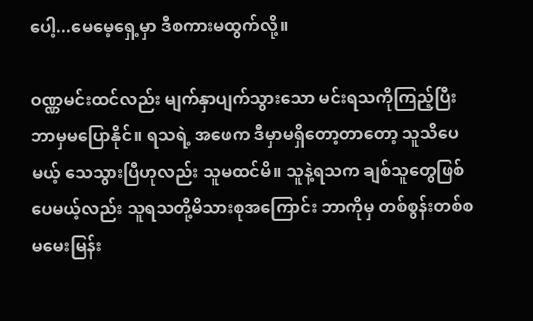ပေါ့...မေမေ့ရှေ့မှာ ဒီစကားမထွက်လို့။

ဝဏ္ဏမင်းထင်လည်း မျက်နှာပျက်သွားသော မင်းရသကိုကြည့်ပြီး ဘာမှမပြောနိုင်။ ရသရဲ့ အဖေက ဒီမှာမရှိတော့တာတော့ သူသိပေမယ့် သေသွားပြီဟုလည်း သူမထင်မိ။ သူနဲ့ရသက ချစ်သူတွေဖြစ်ပေမယ့်လည်း သူရသတို့မိသားစုအကြောင်း ဘာကိုမှ တစ်စွန်းတစ်စ မမေးမြန်း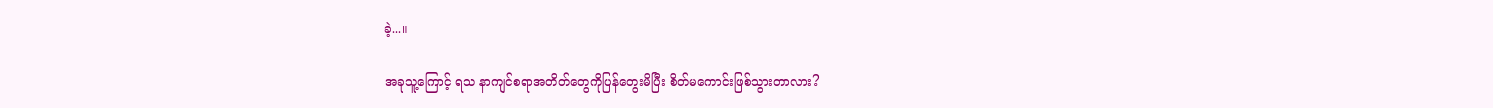ခဲ့...။

အခုသူ့ကြောင့် ရသ နာကျင်စရာအတိတ်တွေကိုပြန်တွေးမိပြီး စိတ်မကောင်းဖြစ်သွားတာလား?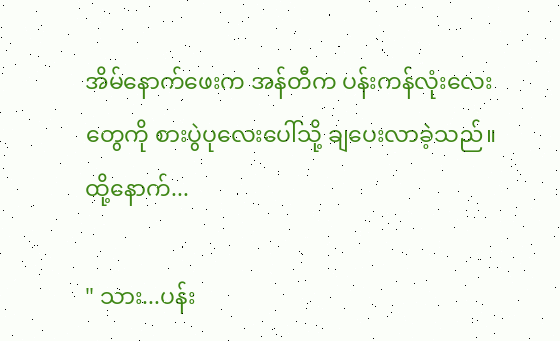အိမ်နောက်ဖေးက အန်တီက ပန်းကန်လုံးလေးတွေကို စားပွဲပုလေးပေါ်သို့ ချပေးလာခဲ့သည်။ ထို့နောက်...

" သား...ပန်း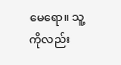မေရော။ သူ့ကိုလည်း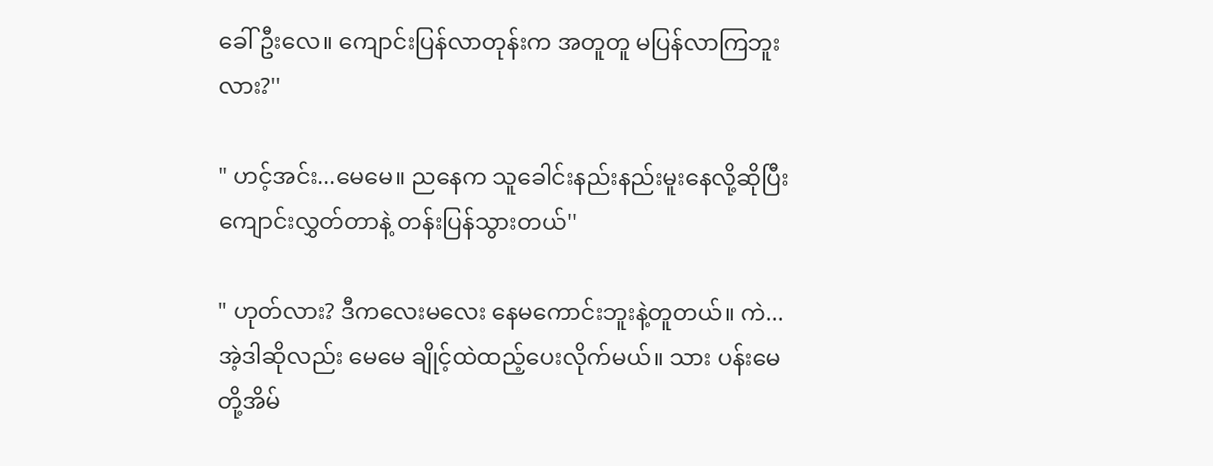ခေါ်ဦးလေ။ ကျောင်းပြန်လာတုန်းက အတူတူ မပြန်လာကြဘူးလား?''

" ဟင့်အင်း...မေမေ။ ညနေက သူခေါင်းနည်းနည်းမူးနေလို့ဆိုပြီး ကျောင်းလွှတ်တာနဲ့ တန်းပြန်သွားတယ်''

" ဟုတ်လား? ဒီကလေးမလေး နေမကောင်းဘူးနဲ့တူတယ်။ ကဲ...အဲ့ဒါဆိုလည်း မေမေ ချိုင့်ထဲထည့်ပေးလိုက်မယ်။ သား ပန်းမေတို့အိမ်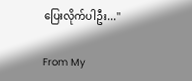ပြေးလိုက်ပါဦး...''

From My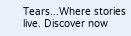Tears...Where stories live. Discover now